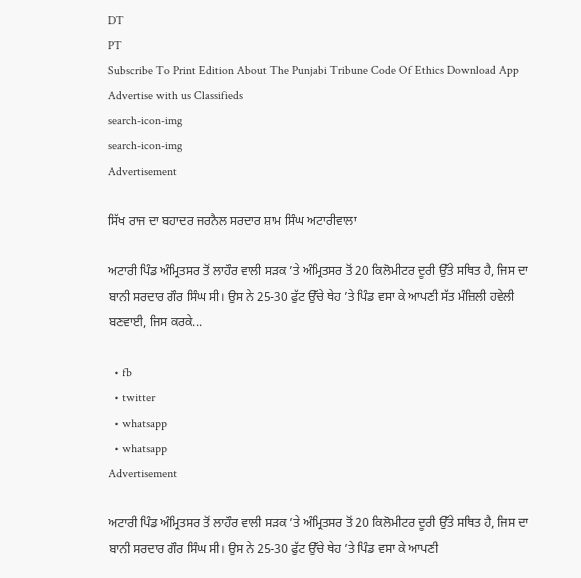DT
PT
Subscribe To Print Edition About The Punjabi Tribune Code Of Ethics Download App Advertise with us Classifieds
search-icon-img
search-icon-img
Advertisement

ਸਿੱਖ ਰਾਜ ਦਾ ਬਹਾਦਰ ਜਰਨੈਲ ਸਰਦਾਰ ਸ਼ਾਮ ਸਿੰਘ ਅਟਾਰੀਵਾਲਾ

ਅਟਾਰੀ ਪਿੰਡ ਅੰਮ੍ਰਿਤਸਰ ਤੋਂ ਲਾਹੌਰ ਵਾਲੀ ਸੜਕ ’ਤੇ ਅੰਮ੍ਰਿਤਸਰ ਤੋਂ 20 ਕਿਲੋਮੀਟਰ ਦੂਰੀ ਉੱਤੇ ਸਥਿਤ ਹੈ, ਜਿਸ ਦਾ ਬਾਨੀ ਸਰਦਾਰ ਗੌਰ ਸਿੰਘ ਸੀ। ਉਸ ਨੇ 25-30 ਫੁੱਟ ਉੱਚੇ ਥੇਹ ’ਤੇ ਪਿੰਡ ਵਸਾ ਕੇ ਆਪਣੀ ਸੱਤ ਮੰਜ਼ਿਲੀ ਹਵੇਲੀ ਬਣਵਾਈ, ਜਿਸ ਕਰਕੇ...

  • fb
  • twitter
  • whatsapp
  • whatsapp
Advertisement

ਅਟਾਰੀ ਪਿੰਡ ਅੰਮ੍ਰਿਤਸਰ ਤੋਂ ਲਾਹੌਰ ਵਾਲੀ ਸੜਕ ’ਤੇ ਅੰਮ੍ਰਿਤਸਰ ਤੋਂ 20 ਕਿਲੋਮੀਟਰ ਦੂਰੀ ਉੱਤੇ ਸਥਿਤ ਹੈ, ਜਿਸ ਦਾ ਬਾਨੀ ਸਰਦਾਰ ਗੌਰ ਸਿੰਘ ਸੀ। ਉਸ ਨੇ 25-30 ਫੁੱਟ ਉੱਚੇ ਥੇਹ ’ਤੇ ਪਿੰਡ ਵਸਾ ਕੇ ਆਪਣੀ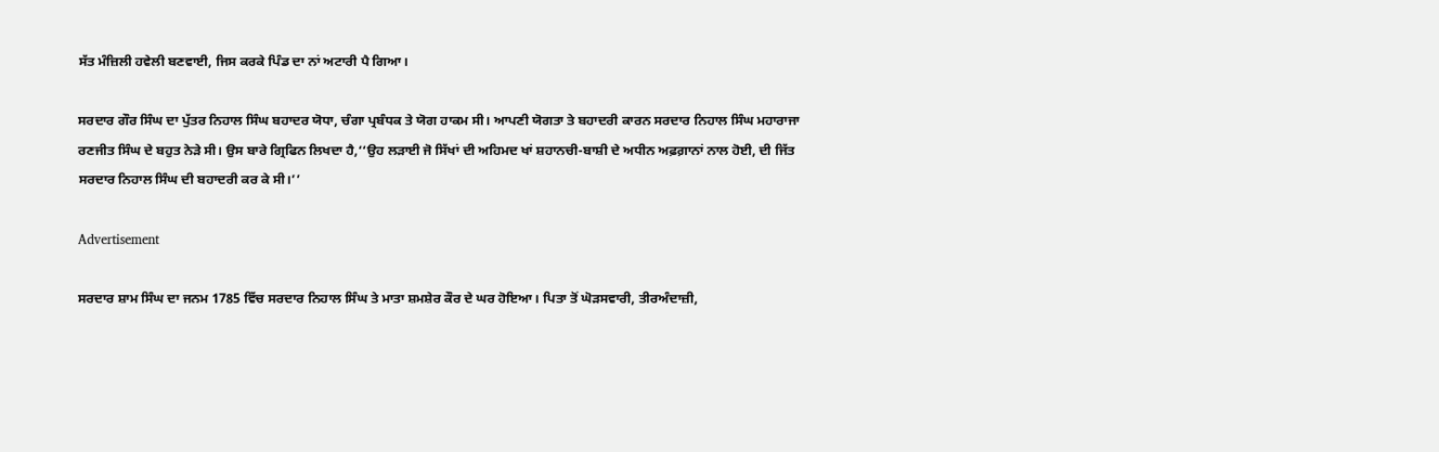ਸੱਤ ਮੰਜ਼ਿਲੀ ਹਵੇਲੀ ਬਣਵਾਈ, ਜਿਸ ਕਰਕੇ ਪਿੰਡ ਦਾ ਨਾਂ ਅਟਾਰੀ ਪੈ ਗਿਆ।

ਸਰਦਾਰ ਗੌਰ ਸਿੰਘ ਦਾ ਪੁੱਤਰ ਨਿਹਾਲ ਸਿੰਘ ਬਹਾਦਰ ਯੋਧਾ, ਚੰਗਾ ਪ੍ਰਬੰਧਕ ਤੇ ਯੋਗ ਹਾਕਮ ਸੀ। ਆਪਣੀ ਯੋਗਤਾ ਤੇ ਬਹਾਦਰੀ ਕਾਰਨ ਸਰਦਾਰ ਨਿਹਾਲ ਸਿੰਘ ਮਹਾਰਾਜਾ ਰਣਜੀਤ ਸਿੰਘ ਦੇ ਬਹੁਤ ਨੇੜੇ ਸੀ। ਉਸ ਬਾਰੇ ਗ੍ਰਿਫਿਨ ਲਿਖਦਾ ਹੈ,‘‘ਉਹ ਲੜਾਈ ਜੋ ਸਿੱਖਾਂ ਦੀ ਅਹਿਮਦ ਖਾਂ ਸ਼ਹਾਨਚੀ-ਬਾਸ਼ੀ ਦੇ ਅਧੀਨ ਅਫ਼ਗ਼ਾਨਾਂ ਨਾਲ ਹੋਈ, ਦੀ ਜਿੱਤ ਸਰਦਾਰ ਨਿਹਾਲ ਸਿੰਘ ਦੀ ਬਹਾਦਰੀ ਕਰ ਕੇ ਸੀ।’’

Advertisement

ਸਰਦਾਰ ਸ਼ਾਮ ਸਿੰਘ ਦਾ ਜਨਮ 1785 ਵਿੱਚ ਸਰਦਾਰ ਨਿਹਾਲ ਸਿੰਘ ਤੇ ਮਾਤਾ ਸ਼ਮਸ਼ੇਰ ਕੌਰ ਦੇ ਘਰ ਹੋਇਆ। ਪਿਤਾ ਤੋਂ ਘੋੜਸਵਾਰੀ, ਤੀਰਅੰਦਾਜ਼ੀ,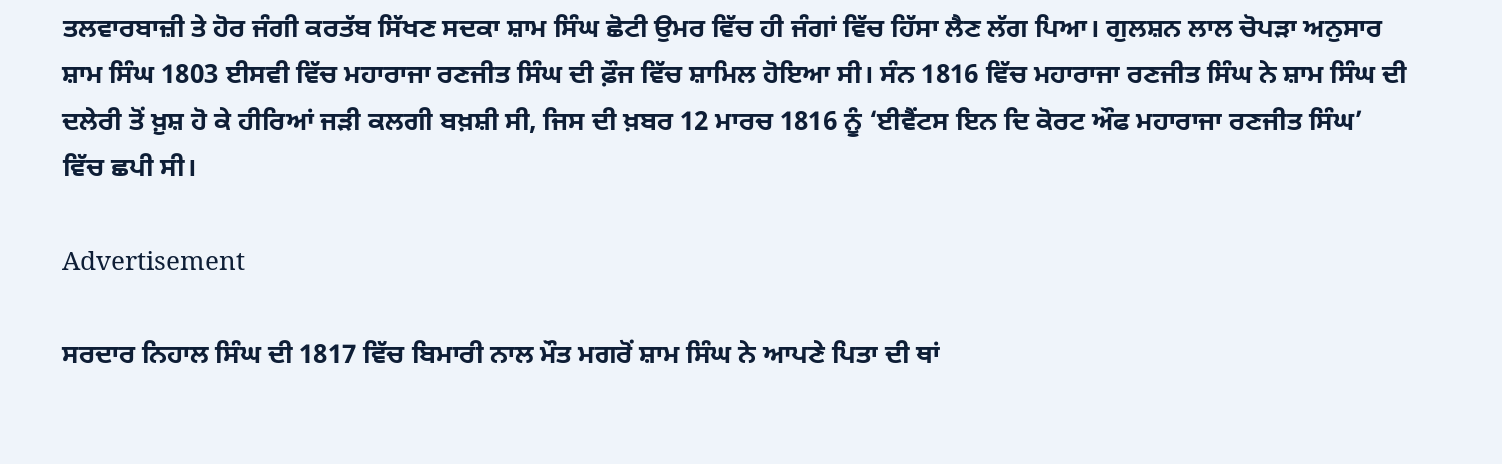ਤਲਵਾਰਬਾਜ਼ੀ ਤੇ ਹੋਰ ਜੰਗੀ ਕਰਤੱਬ ਸਿੱਖਣ ਸਦਕਾ ਸ਼ਾਮ ਸਿੰਘ ਛੋਟੀ ਉਮਰ ਵਿੱਚ ਹੀ ਜੰਗਾਂ ਵਿੱਚ ਹਿੱਸਾ ਲੈਣ ਲੱਗ ਪਿਆ। ਗੁਲਸ਼ਨ ਲਾਲ ਚੋਪੜਾ ਅਨੁਸਾਰ ਸ਼ਾਮ ਸਿੰਘ 1803 ਈਸਵੀ ਵਿੱਚ ਮਹਾਰਾਜਾ ਰਣਜੀਤ ਸਿੰਘ ਦੀ ਫ਼ੌਜ ਵਿੱਚ ਸ਼ਾਮਿਲ ਹੋਇਆ ਸੀ। ਸੰਨ 1816 ਵਿੱਚ ਮਹਾਰਾਜਾ ਰਣਜੀਤ ਸਿੰਘ ਨੇ ਸ਼ਾਮ ਸਿੰਘ ਦੀ ਦਲੇਰੀ ਤੋਂ ਖ਼ੁਸ਼ ਹੋ ਕੇ ਹੀਰਿਆਂ ਜੜੀ ਕਲਗੀ ਬਖ਼ਸ਼ੀ ਸੀ, ਜਿਸ ਦੀ ਖ਼ਬਰ 12 ਮਾਰਚ 1816 ਨੂੰ ‘ਈਵੈਂਟਸ ਇਨ ਦਿ ਕੋਰਟ ਔਫ ਮਹਾਰਾਜਾ ਰਣਜੀਤ ਸਿੰਘ’ ਵਿੱਚ ਛਪੀ ਸੀ।

Advertisement

ਸਰਦਾਰ ਨਿਹਾਲ ਸਿੰਘ ਦੀ 1817 ਵਿੱਚ ਬਿਮਾਰੀ ਨਾਲ ਮੌਤ ਮਗਰੋਂ ਸ਼ਾਮ ਸਿੰਘ ਨੇ ਆਪਣੇ ਪਿਤਾ ਦੀ ਥਾਂ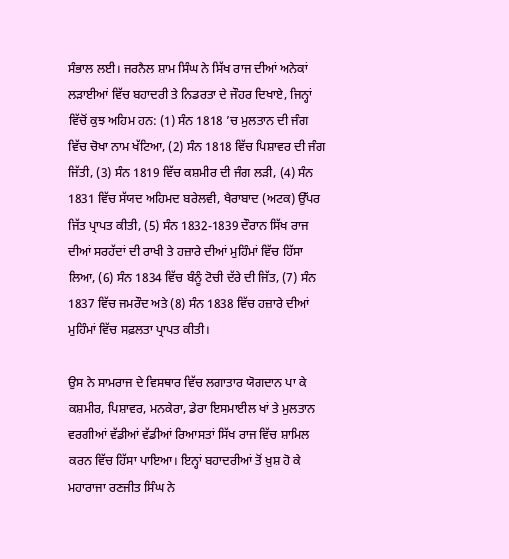ਸੰਭਾਲ ਲਈ। ਜਰਨੈਲ ਸ਼ਾਮ ਸਿੰਘ ਨੇ ਸਿੱਖ ਰਾਜ ਦੀਆਂ ਅਨੇਕਾਂ ਲੜਾਈਆਂ ਵਿੱਚ ਬਹਾਦਰੀ ਤੇ ਨਿਡਰਤਾ ਦੇ ਜੌਹਰ ਦਿਖਾਏ, ਜਿਨ੍ਹਾਂ ਵਿੱਚੋਂ ਕੁਝ ਅਹਿਮ ਹਨ: (1) ਸੰਨ 1818 ’ਚ ਮੁਲਤਾਨ ਦੀ ਜੰਗ ਵਿੱਚ ਚੋਖਾ ਨਾਮ ਖੱਟਿਆ, (2) ਸੰਨ 1818 ਵਿੱਚ ਪਿਸ਼ਾਵਰ ਦੀ ਜੰਗ ਜਿੱਤੀ, (3) ਸੰਨ 1819 ਵਿੱਚ ਕਸ਼ਮੀਰ ਦੀ ਜੰਗ ਲੜੀ, (4) ਸੰਨ 1831 ਵਿੱਚ ਸੱਯਦ ਅਹਿਮਦ ਬਰੇਲਵੀ, ਖੈਰਾਬਾਦ (ਅਟਕ) ਉੱਪਰ ਜਿੱਤ ਪ੍ਰਾਪਤ ਕੀਤੀ, (5) ਸੰਨ 1832-1839 ਦੌਰਾਨ ਸਿੱਖ ਰਾਜ ਦੀਆਂ ਸਰਹੱਦਾਂ ਦੀ ਰਾਖੀ ਤੇ ਹਜ਼ਾਰੇ ਦੀਆਂ ਮੁਹਿੰਮਾਂ ਵਿੱਚ ਹਿੱਸਾ ਲਿਆ, (6) ਸੰਨ 1834 ਵਿੱਚ ਬੰਨੂੰ ਟੋਚੀ ਦੱਰੇ ਦੀ ਜਿੱਤ, (7) ਸੰਨ 1837 ਵਿੱਚ ਜਮਰੌਦ ਅਤੇ (8) ਸੰਨ 1838 ਵਿੱਚ ਹਜ਼ਾਰੇ ਦੀਆਂ ਮੁਹਿੰਮਾਂ ਵਿੱਚ ਸਫ਼ਲਤਾ ਪ੍ਰਾਪਤ ਕੀਤੀ।

ਉਸ ਨੇ ਸਾਮਰਾਜ ਦੇ ਵਿਸਥਾਰ ਵਿੱਚ ਲਗਾਤਾਰ ਯੋਗਦਾਨ ਪਾ ਕੇ ਕਸ਼ਮੀਰ, ਪਿਸ਼ਾਵਰ, ਮਨਕੇਰਾ, ਡੇਰਾ ਇਸਮਾਈਲ ਖਾਂ ਤੇ ਮੁਲਤਾਨ ਵਰਗੀਆਂ ਵੱਡੀਆਂ ਵੱਡੀਆਂ ਰਿਆਸਤਾਂ ਸਿੱਖ ਰਾਜ ਵਿੱਚ ਸ਼ਾਮਿਲ ਕਰਨ ਵਿੱਚ ਹਿੱਸਾ ਪਾਇਆ। ਇਨ੍ਹਾਂ ਬਹਾਦਰੀਆਂ ਤੋਂ ਖ਼ੁਸ਼ ਹੋ ਕੇ ਮਹਾਰਾਜਾ ਰਣਜੀਤ ਸਿੰਘ ਨੇ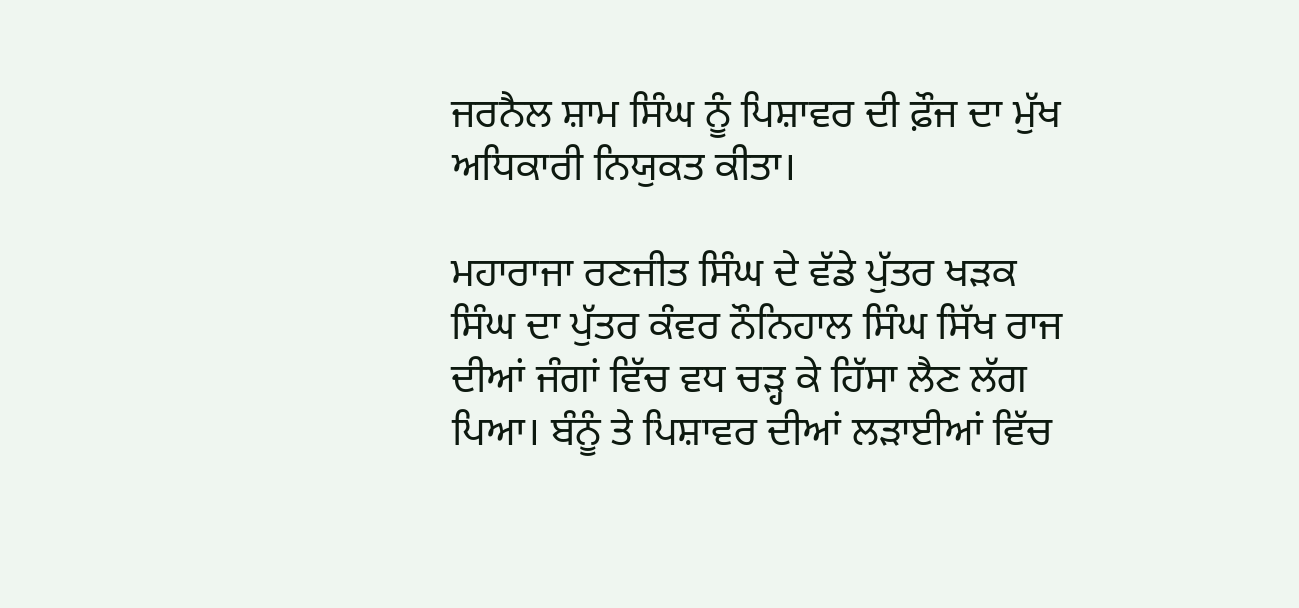ਜਰਨੈਲ ਸ਼ਾਮ ਸਿੰਘ ਨੂੰ ਪਿਸ਼ਾਵਰ ਦੀ ਫ਼ੌਜ ਦਾ ਮੁੱਖ ਅਧਿਕਾਰੀ ਨਿਯੁਕਤ ਕੀਤਾ।

ਮਹਾਰਾਜਾ ਰਣਜੀਤ ਸਿੰਘ ਦੇ ਵੱਡੇ ਪੁੱਤਰ ਖੜਕ ਸਿੰਘ ਦਾ ਪੁੱਤਰ ਕੰਵਰ ਨੌਨਿਹਾਲ ਸਿੰਘ ਸਿੱਖ ਰਾਜ ਦੀਆਂ ਜੰਗਾਂ ਵਿੱਚ ਵਧ ਚੜ੍ਹ ਕੇ ਹਿੱਸਾ ਲੈਣ ਲੱਗ ਪਿਆ। ਬੰਨੂੰ ਤੇ ਪਿਸ਼ਾਵਰ ਦੀਆਂ ਲੜਾਈਆਂ ਵਿੱਚ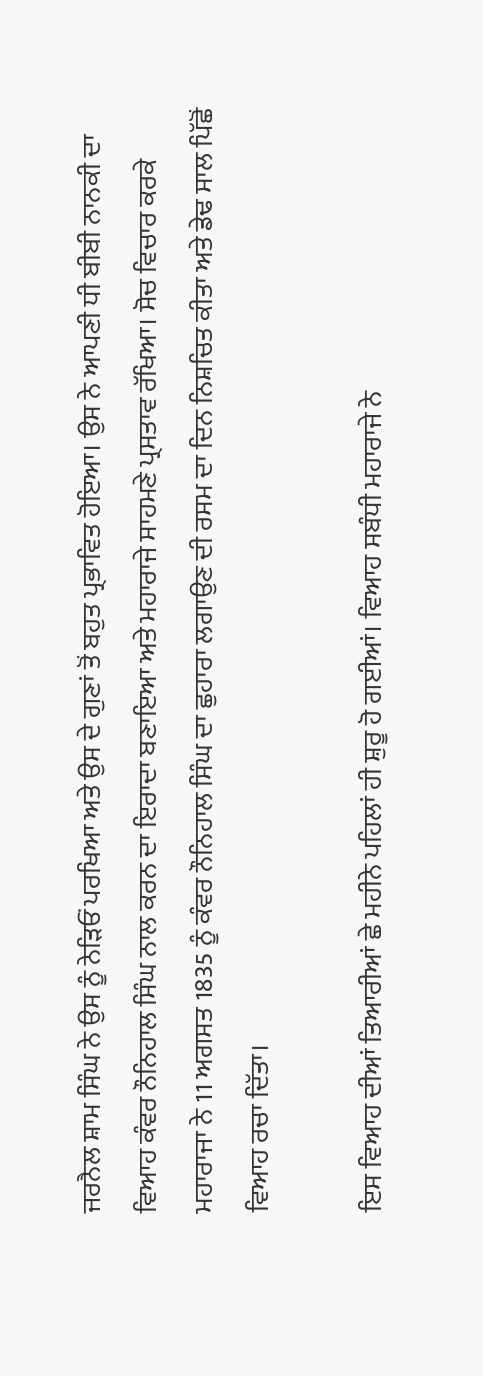ਜਰਨੈਲ ਸ਼ਾਮ ਸਿੰਘ ਨੇ ਉਸ ਨੂੰ ਨੇੜਿਓਂ ਪਰਖਿਆ ਅਤੇ ਉਸ ਦੇ ਗੁਣਾਂ ਤੋਂ ਬਹੁਤ ਪ੍ਰਭਾਵਿਤ ਹੋਇਆ। ਉਸ ਨੇ ਆਪਣੀ ਧੀ ਬੀਬੀ ਨਾਨਕੀ ਦਾ ਵਿਆਹ ਕੰਵਰ ਨੌਨਿਹਾਲ ਸਿੰਘ ਨਾਲ ਕਰਨ ਦਾ ਇਰਾਦਾ ਬਣਾਇਆ ਅਤੇ ਮਹਾਰਾਜੇ ਸਾਹਮਣੇ ਪ੍ਰਸਤਾਵ ਰੱਖਿਆ। ਸੋਚ ਵਿਚਾਰ ਕਰਕੇ ਮਹਾਰਾਜਾ ਨੇ 11 ਅਗਸਤ 1835 ਨੂੰ ਕੰਵਰ ਨੌਨਿਹਾਲ ਸਿੰਘ ਦਾ ਛੁਹਾਰਾ ਲਗਾਉਣ ਦੀ ਰਸਮ ਦਾ ਦਿਨ ਨਿਸ਼ਚਿਤ ਕੀਤਾ ਅਤੇ ਡੇਢ ਸਾਲ ਪਿੱਛੋਂ ਵਿਆਹ ਰਚਾ ਦਿੱਤਾ।

ਇਸ ਵਿਆਹ ਦੀਆਂ ਤਿਆਰੀਆਂ ਛੇ ਮਹੀਨੇ ਪਹਿਲਾਂ ਹੀ ਸ਼ੁਰੂ ਹੋ ਗਈਆਂ। ਵਿਆਹ ਸਬੰਧੀ ਮਹਾਰਾਜੇ ਨੇ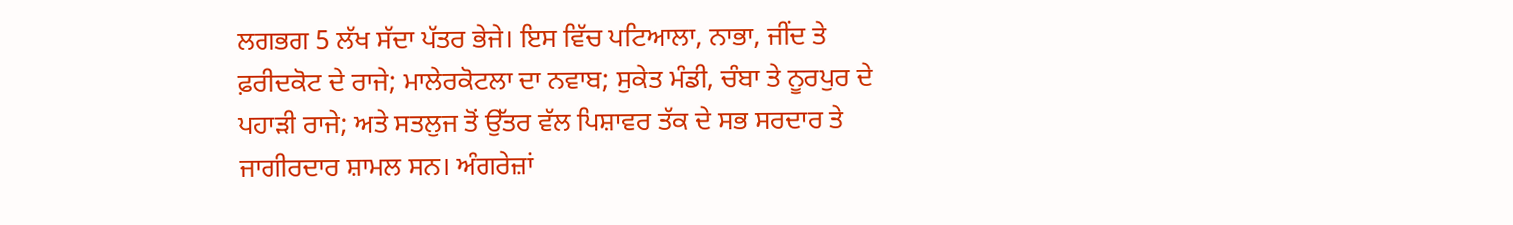ਲਗਭਗ 5 ਲੱਖ ਸੱਦਾ ਪੱਤਰ ਭੇਜੇ। ਇਸ ਵਿੱਚ ਪਟਿਆਲਾ, ਨਾਭਾ, ਜੀਂਦ ਤੇ ਫ਼ਰੀਦਕੋਟ ਦੇ ਰਾਜੇ; ਮਾਲੇਰਕੋਟਲਾ ਦਾ ਨਵਾਬ; ਸੁਕੇਤ ਮੰਡੀ, ਚੰਬਾ ਤੇ ਨੂਰਪੁਰ ਦੇ ਪਹਾੜੀ ਰਾਜੇ; ਅਤੇ ਸਤਲੁਜ ਤੋਂ ਉੱਤਰ ਵੱਲ ਪਿਸ਼ਾਵਰ ਤੱਕ ਦੇ ਸਭ ਸਰਦਾਰ ਤੇ ਜਾਗੀਰਦਾਰ ਸ਼ਾਮਲ ਸਨ। ਅੰਗਰੇਜ਼ਾਂ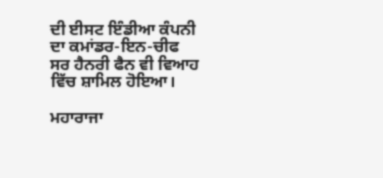ਦੀ ਈਸਟ ਇੰਡੀਆ ਕੰਪਨੀ ਦਾ ਕਮਾਂਡਰ-ਇਨ-ਚੀਫ ਸਰ ਹੈਨਰੀ ਫੈਨ ਵੀ ਵਿਆਹ ਵਿੱਚ ਸ਼ਾਮਿਲ ਹੋਇਆ।

ਮਹਾਰਾਜਾ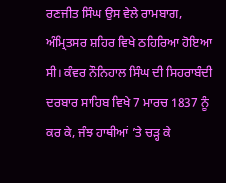ਰਣਜੀਤ ਸਿੰਘ ਉਸ ਵੇਲੇ ਰਾਮਬਾਗ, ਅੰਮ੍ਰਿਤਸਰ ਸ਼ਹਿਰ ਵਿਖੇ ਠਹਿਰਿਆ ਹੋਇਆ ਸੀ। ਕੰਵਰ ਨੌਨਿਹਾਲ ਸਿੰਘ ਦੀ ਸਿਹਰਾਬੰਦੀ ਦਰਬਾਰ ਸਾਹਿਬ ਵਿਖੇ 7 ਮਾਰਚ 1837 ਨੂੰ ਕਰ ਕੇ, ਜੰਝ ਹਾਥੀਆਂ ’ਤੇ ਚੜ੍ਹ ਕੇ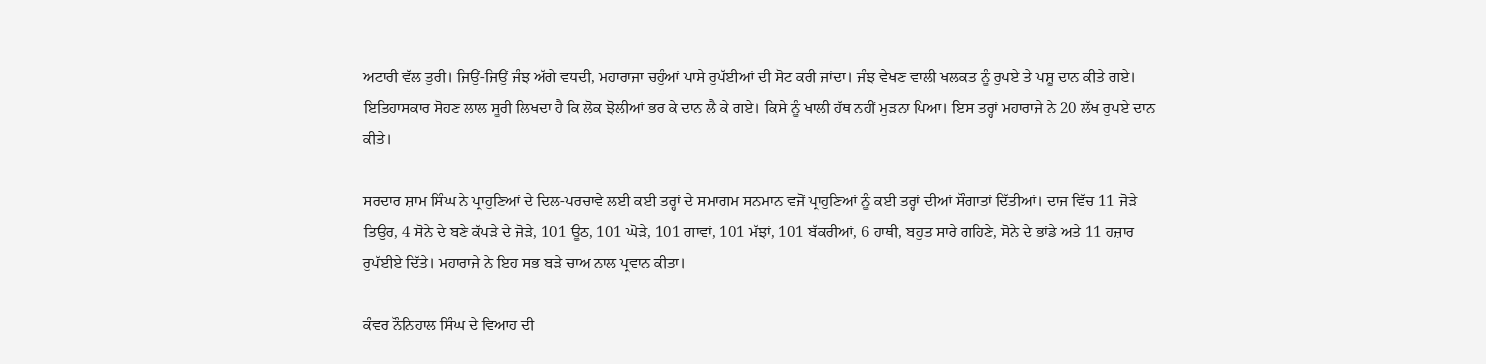ਅਟਾਰੀ ਵੱਲ ਤੁਰੀ। ਜਿਉਂ-ਜਿਉਂ ਜੰਝ ਅੱਗੇ ਵਧਦੀ, ਮਹਾਰਾਜਾ ਚਹੁੰਆਂ ਪਾਸੇ ਰੁਪੱਈਆਂ ਦੀ ਸੋਟ ਕਰੀ ਜਾਂਦਾ। ਜੰਝ ਵੇਖਣ ਵਾਲੀ ਖਲਕਤ ਨੂੰ ਰੁਪਏ ਤੇ ਪਸ਼ੂ ਦਾਨ ਕੀਤੇ ਗਏ। ਇਤਿਹਾਸਕਾਰ ਸੋਹਣ ਲਾਲ ਸੂਰੀ ਲਿਖਦਾ ਹੈ ਕਿ ਲੋਕ ਝੋਲੀਆਂ ਭਰ ਕੇ ਦਾਨ ਲੈ ਕੇ ਗਏ। ਕਿਸੇ ਨੂੰ ਖਾਲੀ ਹੱਥ ਨਹੀਂ ਮੁੜਨਾ ਪਿਆ। ਇਸ ਤਰ੍ਹਾਂ ਮਹਾਰਾਜੇ ਨੇ 20 ਲੱਖ ਰੁਪਏ ਦਾਨ ਕੀਤੇ।

ਸਰਦਾਰ ਸ਼ਾਮ ਸਿੰਘ ਨੇ ਪ੍ਰਾਹੁਣਿਆਂ ਦੇ ਦਿਲ-ਪਰਚਾਵੇ ਲਈ ਕਈ ਤਰ੍ਹਾਂ ਦੇ ਸਮਾਗਮ ਸਨਮਾਨ ਵਜੋਂ ਪ੍ਰਾਹੁਣਿਆਂ ਨੂੰ ਕਈ ਤਰ੍ਹਾਂ ਦੀਆਂ ਸੌਗਾਤਾਂ ਦਿੱਤੀਆਂ। ਦਾਜ ਵਿੱਚ 11 ਜੋੜੇ ਤਿਉਰ, 4 ਸੋਨੇ ਦੇ ਬਣੇ ਕੱਪੜੇ ਦੇ ਜੋੜੇ, 101 ਊਠ, 101 ਘੋੜੇ, 101 ਗਾਵਾਂ, 101 ਮੱਝਾਂ, 101 ਬੱਕਰੀਆਂ, 6 ਹਾਥੀ, ਬਹੁਤ ਸਾਰੇ ਗਹਿਣੇ, ਸੋਨੇ ਦੇ ਭਾਂਡੇ ਅਤੇ 11 ਹਜ਼ਾਰ ਰੁਪੱਈਏ ਦਿੱਤੇ। ਮਹਾਰਾਜੇ ਨੇ ਇਹ ਸਭ ਬੜੇ ਚਾਅ ਨਾਲ ਪ੍ਰਵਾਨ ਕੀਤਾ।

ਕੰਵਰ ਨੌਨਿਹਾਲ ਸਿੰਘ ਦੇ ਵਿਆਹ ਦੀ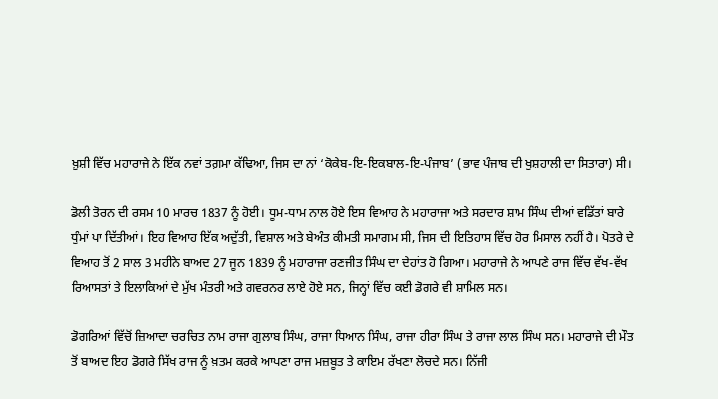ਖ਼ੁਸ਼ੀ ਵਿੱਚ ਮਹਾਰਾਜੇ ਨੇ ਇੱਕ ਨਵਾਂ ਤਗ਼ਮਾ ਕੱਢਿਆ, ਜਿਸ ਦਾ ਨਾਂ ‘ਕੋਕੇਬ-ਇ-ਇਕਬਾਲ-ਇ-ਪੰਜਾਬ’ (ਭਾਵ ਪੰਜਾਬ ਦੀ ਖੁਸ਼ਹਾਲੀ ਦਾ ਸਿਤਾਰਾ) ਸੀ।

ਡੋਲੀ ਤੋਰਨ ਦੀ ਰਸਮ 10 ਮਾਰਚ 1837 ਨੂੰ ਹੋਈ। ਧੂਮ-ਧਾਮ ਨਾਲ ਹੋਏ ਇਸ ਵਿਆਹ ਨੇ ਮਹਾਰਾਜਾ ਅਤੇ ਸਰਦਾਰ ਸ਼ਾਮ ਸਿੰਘ ਦੀਆਂ ਵਡਿੱਤਾਂ ਬਾਰੇ ਧੁੰਮਾਂ ਪਾ ਦਿੱਤੀਆਂ। ਇਹ ਵਿਆਹ ਇੱਕ ਅਦੁੱਤੀ, ਵਿਸ਼ਾਲ ਅਤੇ ਬੇਅੰਤ ਕੀਮਤੀ ਸਮਾਗਮ ਸੀ, ਜਿਸ ਦੀ ਇਤਿਹਾਸ ਵਿੱਚ ਹੋਰ ਮਿਸਾਲ ਨਹੀਂ ਹੈ। ਪੋਤਰੇ ਦੇ ਵਿਆਹ ਤੋਂ 2 ਸਾਲ 3 ਮਹੀਨੇ ਬਾਅਦ 27 ਜੂਨ 1839 ਨੂੰ ਮਹਾਰਾਜਾ ਰਣਜੀਤ ਸਿੰਘ ਦਾ ਦੇਹਾਂਤ ਹੋ ਗਿਆ। ਮਹਾਰਾਜੇ ਨੇ ਆਪਣੇ ਰਾਜ ਵਿੱਚ ਵੱਖ-ਵੱਖ ਰਿਆਸਤਾਂ ਤੇ ਇਲਾਕਿਆਂ ਦੇ ਮੁੱਖ ਮੰਤਰੀ ਅਤੇ ਗਵਰਨਰ ਲਾਏ ਹੋਏ ਸਨ, ਜਿਨ੍ਹਾਂ ਵਿੱਚ ਕਈ ਡੋਗਰੇ ਵੀ ਸ਼ਾਮਿਲ ਸਨ।

ਡੋਗਰਿਆਂ ਵਿੱਚੋਂ ਜ਼ਿਆਦਾ ਚਰਚਿਤ ਨਾਮ ਰਾਜਾ ਗੁਲਾਬ ਸਿੰਘ, ਰਾਜਾ ਧਿਆਨ ਸਿੰਘ, ਰਾਜਾ ਹੀਰਾ ਸਿੰਘ ਤੇ ਰਾਜਾ ਲਾਲ ਸਿੰਘ ਸਨ। ਮਹਾਰਾਜੇ ਦੀ ਮੌਤ ਤੋਂ ਬਾਅਦ ਇਹ ਡੋਗਰੇ ਸਿੱਖ ਰਾਜ ਨੂੰ ਖ਼ਤਮ ਕਰਕੇ ਆਪਣਾ ਰਾਜ ਮਜ਼ਬੂਤ ਤੇ ਕਾਇਮ ਰੱਖਣਾ ਲੋਚਦੇ ਸਨ। ਨਿੱਜੀ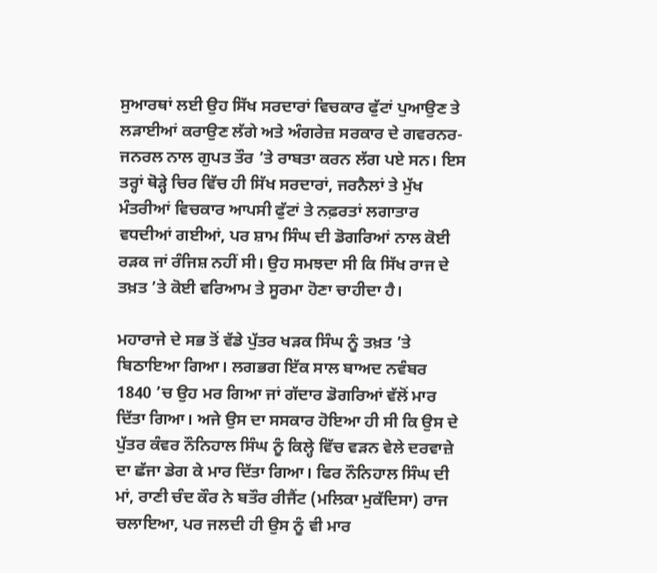ਸੁਆਰਥਾਂ ਲਈ ਉਹ ਸਿੱਖ ਸਰਦਾਰਾਂ ਵਿਚਕਾਰ ਫੁੱਟਾਂ ਪੁਆਉਣ ਤੇ ਲੜਾਈਆਂ ਕਰਾਉਣ ਲੱਗੇ ਅਤੇ ਅੰਗਰੇਜ਼ ਸਰਕਾਰ ਦੇ ਗਵਰਨਰ-ਜਨਰਲ ਨਾਲ ਗੁਪਤ ਤੌਰ ’ਤੇ ਰਾਬਤਾ ਕਰਨ ਲੱਗ ਪਏ ਸਨ। ਇਸ ਤਰ੍ਹਾਂ ਥੋੜ੍ਹੇ ਚਿਰ ਵਿੱਚ ਹੀ ਸਿੱਖ ਸਰਦਾਰਾਂ, ਜਰਨੈਲਾਂ ਤੇ ਮੁੱਖ ਮੰਤਰੀਆਂ ਵਿਚਕਾਰ ਆਪਸੀ ਫੁੱਟਾਂ ਤੇ ਨਫ਼ਰਤਾਂ ਲਗਾਤਾਰ ਵਧਦੀਆਂ ਗਈਆਂ, ਪਰ ਸ਼ਾਮ ਸਿੰਘ ਦੀ ਡੋਗਰਿਆਂ ਨਾਲ ਕੋਈ ਰੜਕ ਜਾਂ ਰੰਜਿਸ਼ ਨਹੀਂ ਸੀ। ਉਹ ਸਮਝਦਾ ਸੀ ਕਿ ਸਿੱਖ ਰਾਜ ਦੇ ਤਖ਼ਤ ’ਤੇ ਕੋਈ ਵਰਿਆਮ ਤੇ ਸੂਰਮਾ ਹੋਣਾ ਚਾਹੀਦਾ ਹੈ।

ਮਹਾਰਾਜੇ ਦੇ ਸਭ ਤੋਂ ਵੱਡੇ ਪੁੱਤਰ ਖੜਕ ਸਿੰਘ ਨੂੰ ਤਖ਼ਤ ’ਤੇ ਬਿਠਾਇਆ ਗਿਆ। ਲਗਭਗ ਇੱਕ ਸਾਲ ਬਾਅਦ ਨਵੰਬਰ 1840 ’ਚ ਉਹ ਮਰ ਗਿਆ ਜਾਂ ਗੱਦਾਰ ਡੋਗਰਿਆਂ ਵੱਲੋਂ ਮਾਰ ਦਿੱਤਾ ਗਿਆ। ਅਜੇ ਉਸ ਦਾ ਸਸਕਾਰ ਹੋਇਆ ਹੀ ਸੀ ਕਿ ਉਸ ਦੇ ਪੁੱਤਰ ਕੰਵਰ ਨੌਨਿਹਾਲ ਸਿੰਘ ਨੂੰ ਕਿਲ੍ਹੇ ਵਿੱਚ ਵੜਨ ਵੇਲੇ ਦਰਵਾਜ਼ੇ ਦਾ ਛੱਜਾ ਡੇਗ ਕੇ ਮਾਰ ਦਿੱਤਾ ਗਿਆ। ਫਿਰ ਨੌਨਿਹਾਲ ਸਿੰਘ ਦੀ ਮਾਂ, ਰਾਣੀ ਚੰਦ ਕੌਰ ਨੇ ਬਤੌਰ ਰੀਜੈਂਟ (ਮਲਿਕਾ ਮੁਕੱਦਿਸਾ) ਰਾਜ ਚਲਾਇਆ, ਪਰ ਜਲਦੀ ਹੀ ਉਸ ਨੂੰ ਵੀ ਮਾਰ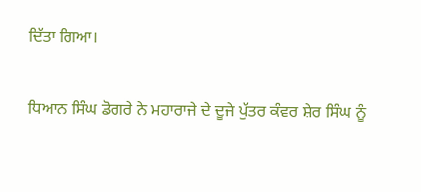ਦਿੱਤਾ ਗਿਆ।

ਧਿਆਨ ਸਿੰਘ ਡੋਗਰੇ ਨੇ ਮਹਾਰਾਜੇ ਦੇ ਦੂਜੇ ਪੁੱਤਰ ਕੰਵਰ ਸ਼ੇਰ ਸਿੰਘ ਨੂੰ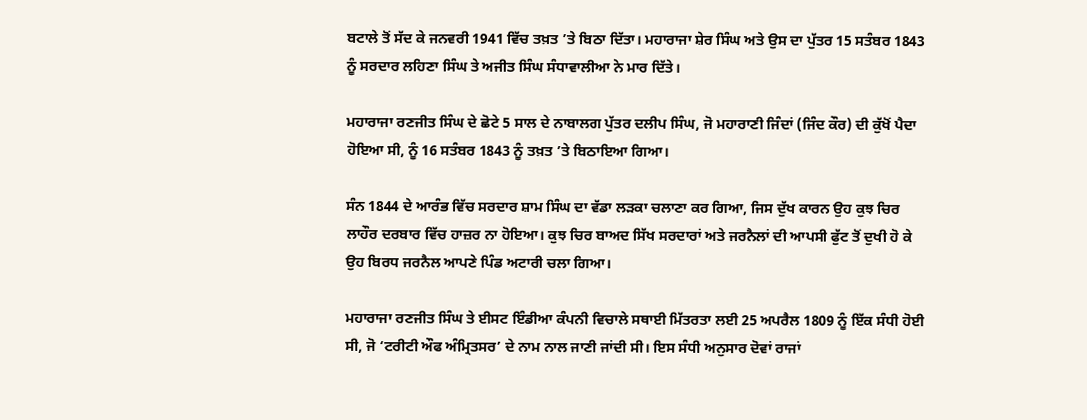ਬਟਾਲੇ ਤੋਂ ਸੱਦ ਕੇ ਜਨਵਰੀ 1941 ਵਿੱਚ ਤਖ਼ਤ ’ਤੇ ਬਿਠਾ ਦਿੱਤਾ। ਮਹਾਰਾਜਾ ਸ਼ੇਰ ਸਿੰਘ ਅਤੇ ਉਸ ਦਾ ਪੁੱਤਰ 15 ਸਤੰਬਰ 1843 ਨੂੰ ਸਰਦਾਰ ਲਹਿਣਾ ਸਿੰਘ ਤੇ ਅਜੀਤ ਸਿੰਘ ਸੰਧਾਵਾਲੀਆ ਨੇ ਮਾਰ ਦਿੱਤੇ।

ਮਹਾਰਾਜਾ ਰਣਜੀਤ ਸਿੰਘ ਦੇ ਛੋਟੇ 5 ਸਾਲ ਦੇ ਨਾਬਾਲਗ ਪੁੱਤਰ ਦਲੀਪ ਸਿੰਘ, ਜੋ ਮਹਾਰਾਣੀ ਜਿੰਦਾਂ (ਜਿੰਦ ਕੌਰ) ਦੀ ਕੁੱਖੋਂ ਪੈਦਾ ਹੋਇਆ ਸੀ, ਨੂੰ 16 ਸਤੰਬਰ 1843 ਨੂੰ ਤਖ਼ਤ ’ਤੇ ਬਿਠਾਇਆ ਗਿਆ।

ਸੰਨ 1844 ਦੇ ਆਰੰਭ ਵਿੱਚ ਸਰਦਾਰ ਸ਼ਾਮ ਸਿੰਘ ਦਾ ਵੱਡਾ ਲੜਕਾ ਚਲਾਣਾ ਕਰ ਗਿਆ, ਜਿਸ ਦੁੱਖ ਕਾਰਨ ਉਹ ਕੁਝ ਚਿਰ ਲਾਹੌਰ ਦਰਬਾਰ ਵਿੱਚ ਹਾਜ਼ਰ ਨਾ ਹੋਇਆ। ਕੁਝ ਚਿਰ ਬਾਅਦ ਸਿੱਖ ਸਰਦਾਰਾਂ ਅਤੇ ਜਰਨੈਲਾਂ ਦੀ ਆਪਸੀ ਫੁੱਟ ਤੋਂ ਦੁਖੀ ਹੋ ਕੇ ਉਹ ਬਿਰਧ ਜਰਨੈਲ ਆਪਣੇ ਪਿੰਡ ਅਟਾਰੀ ਚਲਾ ਗਿਆ।

ਮਹਾਰਾਜਾ ਰਣਜੀਤ ਸਿੰਘ ਤੇ ਈਸਟ ਇੰਡੀਆ ਕੰਪਨੀ ਵਿਚਾਲੇ ਸਥਾਈ ਮਿੱਤਰਤਾ ਲਈ 25 ਅਪਰੈਲ 1809 ਨੂੰ ਇੱਕ ਸੰਧੀ ਹੋਈ ਸੀ, ਜੋ ‘ਟਰੀਟੀ ਔਫ ਅੰਮ੍ਰਿਤਸਰ’ ਦੇ ਨਾਮ ਨਾਲ ਜਾਣੀ ਜਾਂਦੀ ਸੀ। ਇਸ ਸੰਧੀ ਅਨੁਸਾਰ ਦੋਵਾਂ ਰਾਜਾਂ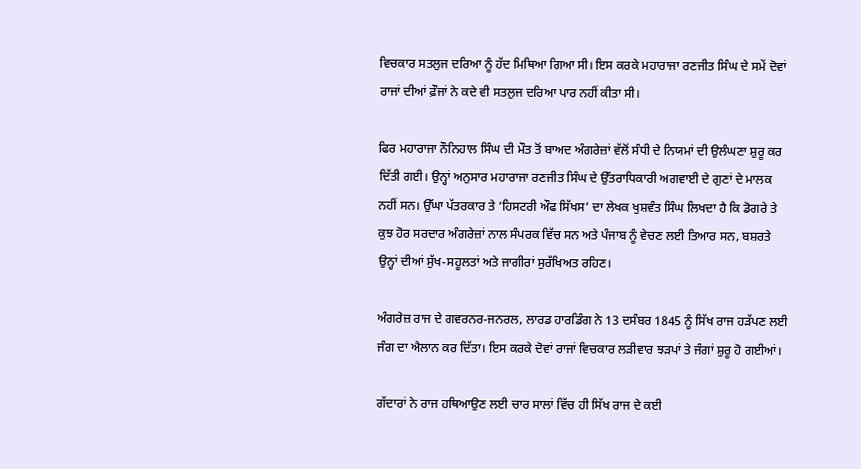ਵਿਚਕਾਰ ਸਤਲੁਜ ਦਰਿਆ ਨੂੰ ਹੱਦ ਮਿਥਿਆ ਗਿਆ ਸੀ। ਇਸ ਕਰਕੇ ਮਹਾਰਾਜਾ ਰਣਜੀਤ ਸਿੰਘ ਦੇ ਸਮੇਂ ਦੋਵਾਂ ਰਾਜਾਂ ਦੀਆਂ ਫ਼ੌਜਾਂ ਨੇ ਕਦੇ ਵੀ ਸਤਲੁਜ ਦਰਿਆ ਪਾਰ ਨਹੀਂ ਕੀਤਾ ਸੀ।

ਫਿਰ ਮਹਾਰਾਜਾ ਨੌਨਿਹਾਲ ਸਿੰਘ ਦੀ ਮੌਤ ਤੋਂ ਬਾਅਦ ਅੰਗਰੇਜ਼ਾਂ ਵੱਲੋਂ ਸੰਧੀ ਦੇ ਨਿਯਮਾਂ ਦੀ ਉਲੰਘਣਾ ਸ਼ੁਰੂ ਕਰ ਦਿੱਤੀ ਗਈ। ਉਨ੍ਹਾਂ ਅਨੁਸਾਰ ਮਹਾਰਾਜਾ ਰਣਜੀਤ ਸਿੰਘ ਦੇ ਉੱਤਰਾਧਿਕਾਰੀ ਅਗਵਾਈ ਦੇ ਗੁਣਾਂ ਦੇ ਮਾਲਕ ਨਹੀਂ ਸਨ। ਉੱਘਾ ਪੱਤਰਕਾਰ ਤੇ ‘ਹਿਸਟਰੀ ਔਫ ਸਿੱਖਸ’ ਦਾ ਲੇਖਕ ਖੁਸ਼ਵੰਤ ਸਿੰਘ ਲਿਖਦਾ ਹੈ ਕਿ ਡੋਗਰੇ ਤੇ ਕੁਝ ਹੋਰ ਸਰਦਾਰ ਅੰਗਰੇਜ਼ਾਂ ਨਾਲ ਸੰਪਰਕ ਵਿੱਚ ਸਨ ਅਤੇ ਪੰਜਾਬ ਨੂੰ ਵੇਚਣ ਲਈ ਤਿਆਰ ਸਨ, ਬਸ਼ਰਤੇ ਉਨ੍ਹਾਂ ਦੀਆਂ ਸੁੱਖ-ਸਹੂਲਤਾਂ ਅਤੇ ਜਾਗੀਰਾਂ ਸੁਰੱਖਿਅਤ ਰਹਿਣ।

ਅੰਗਰੇਜ਼ ਰਾਜ ਦੇ ਗਵਰਨਰ-ਜਨਰਲ, ਲਾਰਡ ਹਾਰਡਿੰਗ ਨੇ 13 ਦਸੰਬਰ 1845 ਨੂੰ ਸਿੱਖ ਰਾਜ ਹੜੱਪਣ ਲਈ ਜੰਗ ਦਾ ਐਲਾਨ ਕਰ ਦਿੱਤਾ। ਇਸ ਕਰਕੇ ਦੋਵਾਂ ਰਾਜਾਂ ਵਿਚਕਾਰ ਲੜੀਵਾਰ ਝੜਪਾਂ ਤੇ ਜੰਗਾਂ ਸ਼ੁਰੂ ਹੋ ਗਈਆਂ।

ਗੱਦਾਰਾਂ ਨੇ ਰਾਜ ਹਥਿਆਉਣ ਲਈ ਚਾਰ ਸਾਲਾਂ ਵਿੱਚ ਹੀ ਸਿੱਖ ਰਾਜ ਦੇ ਕਈ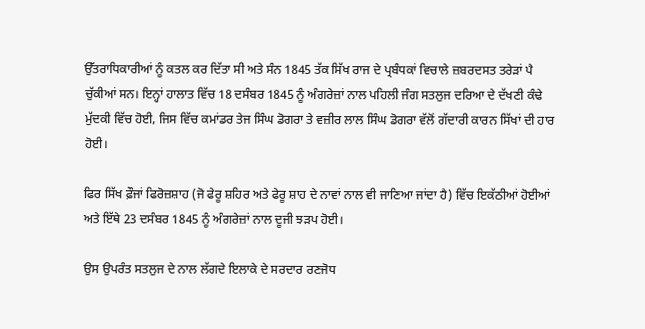ਉੱਤਰਾਧਿਕਾਰੀਆਂ ਨੂੰ ਕਤਲ ਕਰ ਦਿੱਤਾ ਸੀ ਅਤੇ ਸੰਨ 1845 ਤੱਕ ਸਿੱਖ ਰਾਜ ਦੇ ਪ੍ਰਬੰਧਕਾਂ ਵਿਚਾਲੇ ਜ਼ਬਰਦਸਤ ਤਰੇੜਾਂ ਪੈ ਚੁੱਕੀਆਂ ਸਨ। ਇਨ੍ਹਾਂ ਹਾਲਾਤ ਵਿੱਚ 18 ਦਸੰਬਰ 1845 ਨੂੰ ਅੰਗਰੇਜ਼ਾਂ ਨਾਲ ਪਹਿਲੀ ਜੰਗ ਸਤਲੁਜ ਦਰਿਆ ਦੇ ਦੱਖਣੀ ਕੰਢੇ ਮੁੱਦਕੀ ਵਿੱਚ ਹੋਈ, ਜਿਸ ਵਿੱਚ ਕਮਾਂਡਰ ਤੇਜ ਸਿੰਘ ਡੋਗਰਾ ਤੇ ਵਜ਼ੀਰ ਲਾਲ ਸਿੰਘ ਡੋਗਰਾ ਵੱਲੋਂ ਗੱਦਾਰੀ ਕਾਰਨ ਸਿੱਖਾਂ ਦੀ ਹਾਰ ਹੋਈ।

ਫਿਰ ਸਿੱਖ ਫ਼ੌਜਾਂ ਫਿਰੋਜ਼ਸ਼ਾਹ (ਜੋ ਫੇਰੂ ਸ਼ਹਿਰ ਅਤੇ ਫੇਰੂ ਸ਼ਾਹ ਦੇ ਨਾਵਾਂ ਨਾਲ ਵੀ ਜਾਣਿਆ ਜਾਂਦਾ ਹੈ) ਵਿੱਚ ਇਕੱਠੀਆਂ ਹੋਈਆਂ ਅਤੇ ਇੱਥੇ 23 ਦਸੰਬਰ 1845 ਨੂੰ ਅੰਗਰੇਜ਼ਾਂ ਨਾਲ ਦੂਜੀ ਝੜਪ ਹੋਈ।

ਉਸ ਉਪਰੰਤ ਸਤਲੁਜ ਦੇ ਨਾਲ ਲੱਗਦੇ ਇਲਾਕੇ ਦੇ ਸਰਦਾਰ ਰਣਜੋਧ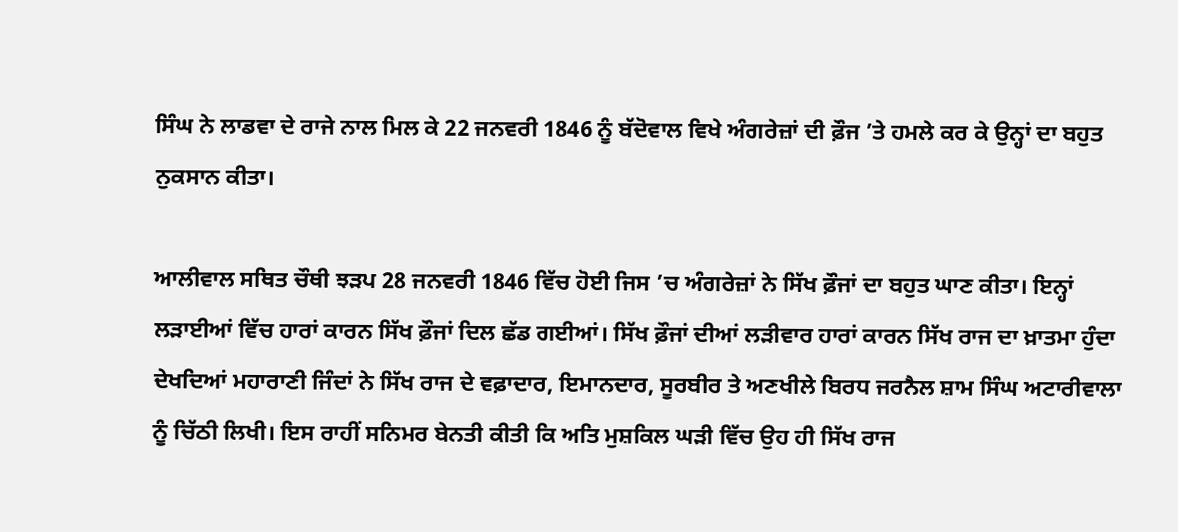ਸਿੰਘ ਨੇ ਲਾਡਵਾ ਦੇ ਰਾਜੇ ਨਾਲ ਮਿਲ ਕੇ 22 ਜਨਵਰੀ 1846 ਨੂੰ ਬੱਦੋਵਾਲ ਵਿਖੇ ਅੰਗਰੇਜ਼ਾਂ ਦੀ ਫ਼ੌਜ ’ਤੇ ਹਮਲੇ ਕਰ ਕੇ ਉਨ੍ਹਾਂ ਦਾ ਬਹੁਤ ਨੁਕਸਾਨ ਕੀਤਾ।

ਆਲੀਵਾਲ ਸਥਿਤ ਚੌਥੀ ਝੜਪ 28 ਜਨਵਰੀ 1846 ਵਿੱਚ ਹੋਈ ਜਿਸ ’ਚ ਅੰਗਰੇਜ਼ਾਂ ਨੇ ਸਿੱਖ ਫ਼ੌਜਾਂ ਦਾ ਬਹੁਤ ਘਾਣ ਕੀਤਾ। ਇਨ੍ਹਾਂ ਲੜਾਈਆਂ ਵਿੱਚ ਹਾਰਾਂ ਕਾਰਨ ਸਿੱਖ ਫ਼ੌਜਾਂ ਦਿਲ ਛੱਡ ਗਈਆਂ। ਸਿੱਖ ਫ਼ੌਜਾਂ ਦੀਆਂ ਲੜੀਵਾਰ ਹਾਰਾਂ ਕਾਰਨ ਸਿੱਖ ਰਾਜ ਦਾ ਖ਼ਾਤਮਾ ਹੁੰਦਾ ਦੇਖਦਿਆਂ ਮਹਾਰਾਣੀ ਜਿੰਦਾਂ ਨੇ ਸਿੱਖ ਰਾਜ ਦੇ ਵਫ਼ਾਦਾਰ, ਇਮਾਨਦਾਰ, ਸੂਰਬੀਰ ਤੇ ਅਣਖੀਲੇ ਬਿਰਧ ਜਰਨੈਲ ਸ਼ਾਮ ਸਿੰਘ ਅਟਾਰੀਵਾਲਾ ਨੂੰ ਚਿੱਠੀ ਲਿਖੀ। ਇਸ ਰਾਹੀਂ ਸਨਿਮਰ ਬੇਨਤੀ ਕੀਤੀ ਕਿ ਅਤਿ ਮੁਸ਼ਕਿਲ ਘੜੀ ਵਿੱਚ ਉਹ ਹੀ ਸਿੱਖ ਰਾਜ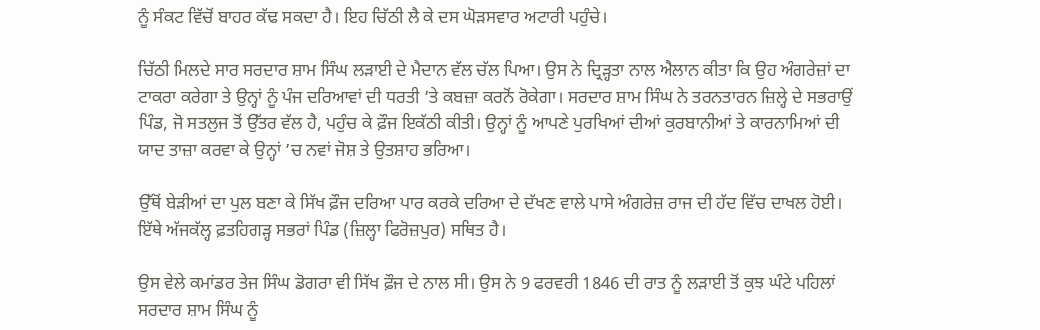ਨੂੰ ਸੰਕਟ ਵਿੱਚੋਂ ਬਾਹਰ ਕੱਢ ਸਕਦਾ ਹੈ। ਇਹ ਚਿੱਠੀ ਲੈ ਕੇ ਦਸ ਘੋੜਸਵਾਰ ਅਟਾਰੀ ਪਹੁੰਚੇ।

ਚਿੱਠੀ ਮਿਲਦੇ ਸਾਰ ਸਰਦਾਰ ਸ਼ਾਮ ਸਿੰਘ ਲੜਾਈ ਦੇ ਮੈਦਾਨ ਵੱਲ ਚੱਲ ਪਿਆ। ਉਸ ਨੇ ਦ੍ਰਿੜ੍ਹਤਾ ਨਾਲ ਐਲਾਨ ਕੀਤਾ ਕਿ ਉਹ ਅੰਗਰੇਜ਼ਾਂ ਦਾ ਟਾਕਰਾ ਕਰੇਗਾ ਤੇ ਉਨ੍ਹਾਂ ਨੂੰ ਪੰਜ ਦਰਿਆਵਾਂ ਦੀ ਧਰਤੀ ’ਤੇ ਕਬਜ਼ਾ ਕਰਨੋਂ ਰੋਕੇਗਾ। ਸਰਦਾਰ ਸ਼ਾਮ ਸਿੰਘ ਨੇ ਤਰਨਤਾਰਨ ਜ਼ਿਲ੍ਹੇ ਦੇ ਸਭਰਾਉਂ ਪਿੰਡ, ਜੋ ਸਤਲੁਜ ਤੋਂ ਉੱਤਰ ਵੱਲ ਹੈ, ਪਹੁੰਚ ਕੇ ਫ਼ੌਜ ਇਕੱਠੀ ਕੀਤੀ। ਉਨ੍ਹਾਂ ਨੂੰ ਆਪਣੇ ਪੁਰਖਿਆਂ ਦੀਆਂ ਕੁਰਬਾਨੀਆਂ ਤੇ ਕਾਰਨਾਮਿਆਂ ਦੀ ਯਾਦ ਤਾਜ਼ਾ ਕਰਵਾ ਕੇ ਉਨ੍ਹਾਂ ’ਚ ਨਵਾਂ ਜੋਸ਼ ਤੇ ਉਤਸ਼ਾਹ ਭਰਿਆ।

ਉੱਥੋਂ ਬੇੜੀਆਂ ਦਾ ਪੁਲ ਬਣਾ ਕੇ ਸਿੱਖ ਫ਼ੌਜ ਦਰਿਆ ਪਾਰ ਕਰਕੇ ਦਰਿਆ ਦੇ ਦੱਖਣ ਵਾਲੇ ਪਾਸੇ ਅੰਗਰੇਜ਼ ਰਾਜ ਦੀ ਹੱਦ ਵਿੱਚ ਦਾਖਲ ਹੋਈ। ਇੱਥੇ ਅੱਜਕੱਲ੍ਹ ਫ਼ਤਹਿਗੜ੍ਹ ਸਭਰਾਂ ਪਿੰਡ (ਜ਼ਿਲ੍ਹਾ ਫਿਰੋਜ਼ਪੁਰ) ਸਥਿਤ ਹੈ।

ਉਸ ਵੇਲੇ ਕਮਾਂਡਰ ਤੇਜ ਸਿੰਘ ਡੋਗਰਾ ਵੀ ਸਿੱਖ ਫ਼ੌਜ ਦੇ ਨਾਲ ਸੀ। ਉਸ ਨੇ 9 ਫਰਵਰੀ 1846 ਦੀ ਰਾਤ ਨੂੰ ਲੜਾਈ ਤੋਂ ਕੁਝ ਘੰਟੇ ਪਹਿਲਾਂ ਸਰਦਾਰ ਸ਼ਾਮ ਸਿੰਘ ਨੂੰ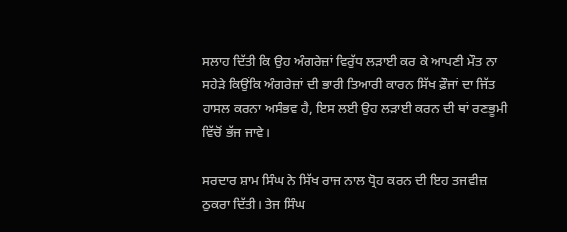ਸਲਾਹ ਦਿੱਤੀ ਕਿ ਉਹ ਅੰਗਰੇਜ਼ਾਂ ਵਿਰੁੱਧ ਲੜਾਈ ਕਰ ਕੇ ਆਪਣੀ ਮੌਤ ਨਾ ਸਹੇੜੇ ਕਿਉਂਕਿ ਅੰਗਰੇਜ਼ਾਂ ਦੀ ਭਾਰੀ ਤਿਆਰੀ ਕਾਰਨ ਸਿੱਖ ਫ਼ੌਜਾਂ ਦਾ ਜਿੱਤ ਹਾਸਲ ਕਰਨਾ ਅਸੰਭਵ ਹੈ, ਇਸ ਲਈ ਉਹ ਲੜਾਈ ਕਰਨ ਦੀ ਥਾਂ ਰਣਭੂਮੀ ਵਿੱਚੋਂ ਭੱਜ ਜਾਵੇ।

ਸਰਦਾਰ ਸ਼ਾਮ ਸਿੰਘ ਨੇ ਸਿੱਖ ਰਾਜ ਨਾਲ ਧ੍ਰੋਹ ਕਰਨ ਦੀ ਇਹ ਤਜਵੀਜ਼ ਠੁਕਰਾ ਦਿੱਤੀ। ਤੇਜ ਸਿੰਘ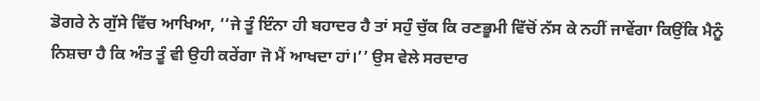ਡੋਗਰੇ ਨੇ ਗੁੱਸੇ ਵਿੱਚ ਆਖਿਆ, ‘‘ਜੇ ਤੂੰ ਇੰਨਾ ਹੀ ਬਹਾਦਰ ਹੈ ਤਾਂ ਸਹੁੰ ਚੁੱਕ ਕਿ ਰਣਭੂਮੀ ਵਿੱਚੋਂ ਨੱਸ ਕੇ ਨਹੀਂ ਜਾਵੇਂਗਾ ਕਿਉਂਕਿ ਮੈਨੂੰ ਨਿਸ਼ਚਾ ਹੈ ਕਿ ਅੰਤ ਤੂੰ ਵੀ ਉਹੀ ਕਰੇਂਗਾ ਜੋ ਮੈਂ ਆਖਦਾ ਹਾਂ।’’ ਉਸ ਵੇਲੇ ਸਰਦਾਰ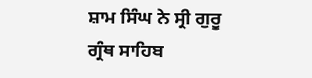ਸ਼ਾਮ ਸਿੰਘ ਨੇ ਸ੍ਰੀ ਗੁਰੂ ਗ੍ਰੰਥ ਸਾਹਿਬ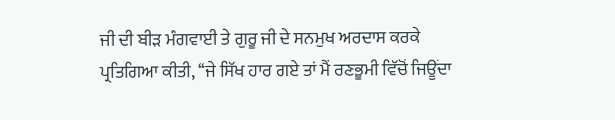ਜੀ ਦੀ ਬੀੜ ਮੰਗਵਾਈ ਤੇ ਗੁਰੂ ਜੀ ਦੇ ਸਨਮੁਖ ਅਰਦਾਸ ਕਰਕੇ ਪ੍ਰਤਿਗਿਆ ਕੀਤੀ, ‘‘ਜੇ ਸਿੱਖ ਹਾਰ ਗਏ ਤਾਂ ਮੈਂ ਰਣਭੂਮੀ ਵਿੱਚੋਂ ਜਿਊਂਦਾ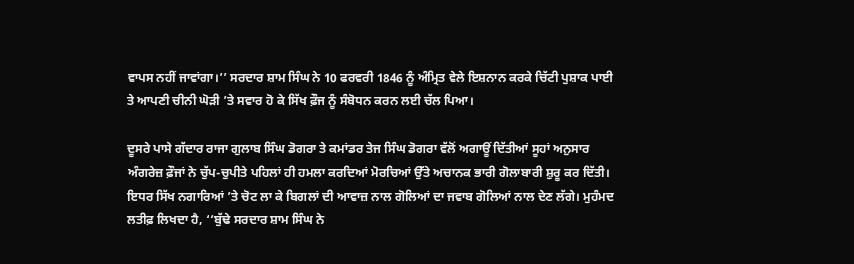ਵਾਪਸ ਨਹੀਂ ਜਾਵਾਂਗਾ।’’ ਸਰਦਾਰ ਸ਼ਾਮ ਸਿੰਘ ਨੇ 10 ਫਰਵਰੀ 1846 ਨੂੰ ਅੰਮ੍ਰਿਤ ਵੇਲੇ ਇਸ਼ਨਾਨ ਕਰਕੇ ਚਿੱਟੀ ਪੁਸ਼ਾਕ ਪਾਈ ਤੇ ਆਪਣੀ ਚੀਨੀ ਘੋੜੀ ’ਤੇ ਸਵਾਰ ਹੋ ਕੇ ਸਿੱਖ ਫ਼ੌਜ ਨੂੰ ਸੰਬੋਧਨ ਕਰਨ ਲਈ ਚੱਲ ਪਿਆ।

ਦੂਸਰੇ ਪਾਸੇ ਗੱਦਾਰ ਰਾਜਾ ਗੁਲਾਬ ਸਿੰਘ ਡੋਗਰਾ ਤੇ ਕਮਾਂਡਰ ਤੇਜ ਸਿੰਘ ਡੋਗਰਾ ਵੱਲੋਂ ਅਗਾਊਂ ਦਿੱਤੀਆਂ ਸੂਹਾਂ ਅਨੁਸਾਰ ਅੰਗਰੇਜ਼ ਫ਼ੌਜਾਂ ਨੇ ਚੁੱਪ-ਚੁਪੀਤੇ ਪਹਿਲਾਂ ਹੀ ਹਮਲਾ ਕਰਦਿਆਂ ਮੋਰਚਿਆਂ ਉੱਤੇ ਅਚਾਨਕ ਭਾਰੀ ਗੋਲਾਬਾਰੀ ਸ਼ੁਰੂ ਕਰ ਦਿੱਤੀ। ਇਧਰ ਸਿੱਖ ਨਗਾਰਿਆਂ ’ਤੇ ਚੋਟ ਲਾ ਕੇ ਬਿਗਲਾਂ ਦੀ ਆਵਾਜ਼ ਨਾਲ ਗੋਲਿਆਂ ਦਾ ਜਵਾਬ ਗੋਲਿਆਂ ਨਾਲ ਦੇਣ ਲੱਗੇ। ਮੁਹੰਮਦ ਲਤੀਫ਼ ਲਿਖਦਾ ਹੈ, ‘‘ਬੁੱਢੇ ਸਰਦਾਰ ਸ਼ਾਮ ਸਿੰਘ ਨੇ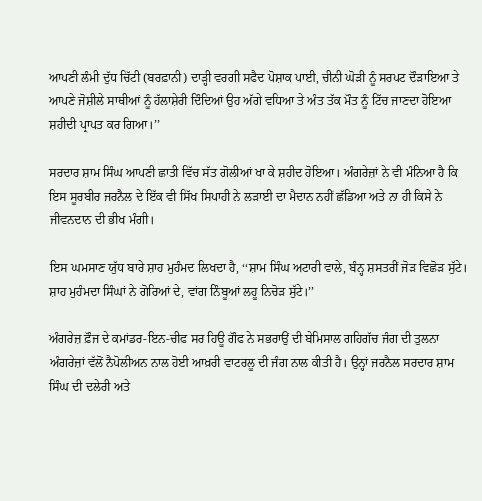ਆਪਣੀ ਲੰਮੀ ਦੁੱਧ ਚਿੱਟੀ (ਬਰਫ਼ਾਨੀ) ਦਾੜ੍ਹੀ ਵਰਗੀ ਸਫੈਦ ਪੋਸ਼ਾਕ ਪਾਈ, ਚੀਨੀ ਘੋੜੀ ਨੂੰ ਸਰਪਟ ਦੌੜਾਇਆ ਤੇ ਆਪਣੇ ਜੋਸ਼ੀਲੇ ਸਾਥੀਆਂ ਨੂੰ ਹੱਲਾਸ਼ੇਰੀ ਦਿੰਦਿਆਂ ਉਹ ਅੱਗੇ ਵਧਿਆ ਤੇ ਅੰਤ ਤੱਕ ਮੌਤ ਨੂੰ ਟਿੱਚ ਜਾਣਦਾ ਹੋਇਆ ਸ਼ਹੀਦੀ ਪ੍ਰਾਪਤ ਕਰ ਗਿਆ।’’

ਸਰਦਾਰ ਸ਼ਾਮ ਸਿੰਘ ਆਪਣੀ ਛਾਤੀ ਵਿੱਚ ਸੱਤ ਗੋਲੀਆਂ ਖਾ ਕੇ ਸ਼ਹੀਦ ਹੋਇਆ। ਅੰਗਰੇਜ਼ਾਂ ਨੇ ਵੀ ਮੰਨਿਆ ਹੈ ਕਿ ਇਸ ਸੂਰਬੀਰ ਜਰਨੈਲ ਦੇ ਇੱਕ ਵੀ ਸਿੱਖ ਸਿਪਾਹੀ ਨੇ ਲੜਾਈ ਦਾ ਮੈਦਾਨ ਨਹੀਂ ਛੱਡਿਆ ਅਤੇ ਨਾ ਹੀ ਕਿਸੇ ਨੇ ਜੀਵਨਦਾਨ ਦੀ ਭੀਖ ਮੰਗੀ।

ਇਸ ਘਮਸਾਣ ਯੁੱਧ ਬਾਰੇ ਸ਼ਾਹ ਮੁਹੰਮਦ ਲਿਖਦਾ ਹੈ, ‘‘ਸ਼ਾਮ ਸਿੰਘ ਅਟਾਰੀ ਵਾਲੇ, ਬੰਨ੍ਹ ਸ਼ਸਤਰੀਂ ਜੋੜ ਵਿਛੋੜ ਸੁੱਟੇ। ਸ਼ਾਹ ਮੁਹੰਮਦਾ ਸਿੰਘਾਂ ਨੇ ਗੋਰਿਆਂ ਦੇ, ਵਾਂਗ ਨਿੰਬੂਆਂ ਲਹੂ ਨਿਚੋੜ ਸੁੱਟੇ।’’

ਅੰਗਰੇਜ਼ ਫ਼ੌਜ ਦੇ ਕਮਾਂਡਰ-ਇਨ-ਚੀਫ ਸਰ ਹਿਊ ਗੌਫ ਨੇ ਸਭਰਾਉਂ ਦੀ ਬੇਮਿਸਾਲ ਗਹਿਗੱਚ ਜੰਗ ਦੀ ਤੁਲਨਾ ਅੰਗਰੇਜ਼ਾਂ ਵੱਲੋਂ ਨੈਪੋਲੀਅਨ ਨਾਲ ਹੋਈ ਆਖ਼ਰੀ ਵਾਟਰਲੂ ਦੀ ਜੰਗ ਨਾਲ ਕੀਤੀ ਹੈ। ਉਨ੍ਹਾਂ ਜਰਨੈਲ ਸਰਦਾਰ ਸ਼ਾਮ ਸਿੰਘ ਦੀ ਦਲੇਰੀ ਅਤੇ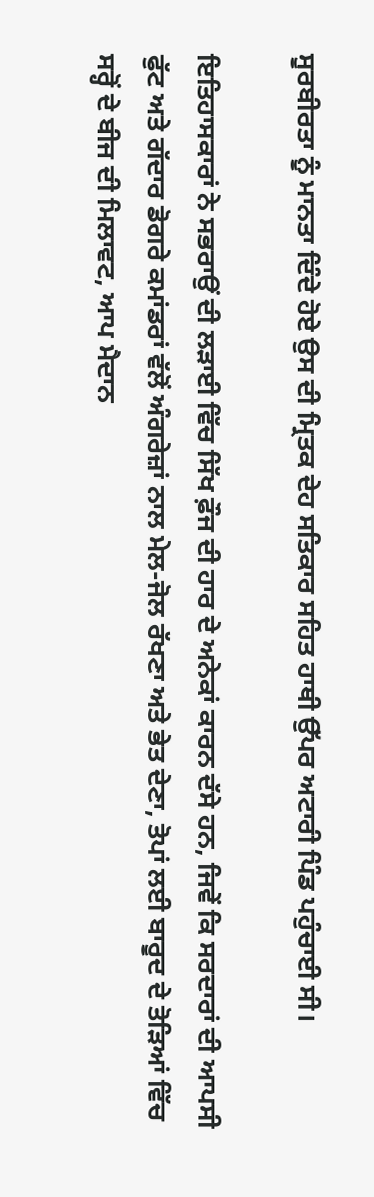ਸੂਰਬੀਰਤਾ ਨੂੰ ਮਾਨਤਾ ਦਿੰਦੇ ਹੋਏ ਉਸ ਦੀ ਮ੍ਰਿਤਕ ਦੇਹ ਸਤਿਕਾਰ ਸਹਿਤ ਹਾਥੀ ਉੱਪਰ ਅਟਾਰੀ ਪਿੰਡ ਪਹੁੰਚਾਈ ਸੀ।

ਇਤਿਹਾਸਕਾਰਾਂ ਨੇ ਸਭਰਾਉਂ ਦੀ ਲੜਾਈ ਵਿੱਚ ਸਿੱਖ ਫ਼ੌਜ ਦੀ ਹਾਰ ਦੇ ਅਨੇਕਾਂ ਕਾਰਨ ਦੱਸੇ ਹਨ, ਜਿਵੇਂ ਕਿ ਸਰਦਾਰਾਂ ਦੀ ਆਪਸੀ ਫੁੱਟ ਅਤੇ ਗੱਦਾਰ ਡੋਗਰੇ ਕਮਾਂਡਰਾਂ ਵੱਲੋਂ ਅੰਗਰੇਜ਼ਾਂ ਨਾਲ ਮੇਲ-ਜੋਲ ਰੱਖਣਾ ਅਤੇ ਭੇਤ ਦੇਣਾ, ਤੋਪਾਂ ਲਈ ਬਾਰੂਦ ਦੇ ਤੋੜਿਆਂ ਵਿੱਚ ਸਰ੍ਹੋਂ ਦੇ ਬੀਜ ਦੀ ਮਿਲਾਵਟ, ਆਪ ਮੈਦਾਨ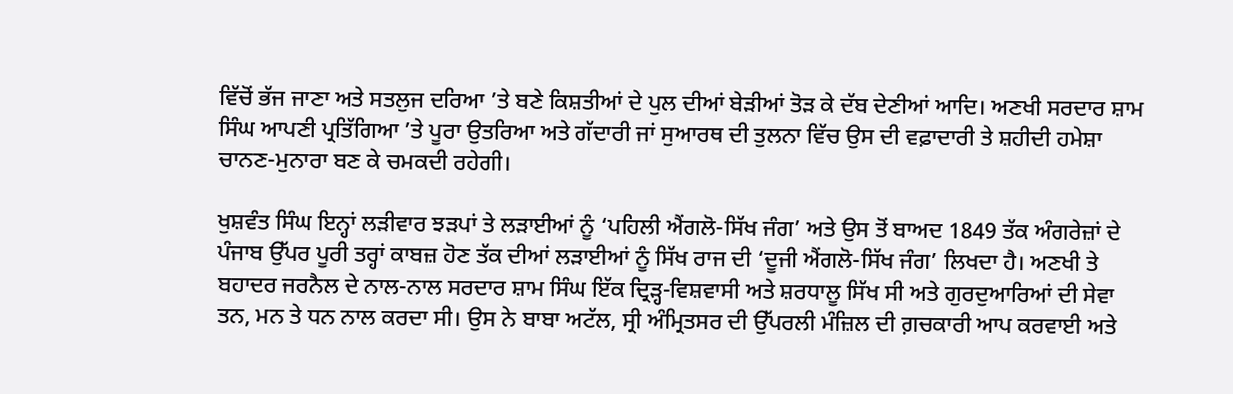ਵਿੱਚੋਂ ਭੱਜ ਜਾਣਾ ਅਤੇ ਸਤਲੁਜ ਦਰਿਆ ’ਤੇ ਬਣੇ ਕਿਸ਼ਤੀਆਂ ਦੇ ਪੁਲ ਦੀਆਂ ਬੇੜੀਆਂ ਤੋੜ ਕੇ ਦੱਬ ਦੇਣੀਆਂ ਆਦਿ। ਅਣਖੀ ਸਰਦਾਰ ਸ਼ਾਮ ਸਿੰਘ ਆਪਣੀ ਪ੍ਰਤਿੱਗਿਆ ’ਤੇ ਪੂਰਾ ਉਤਰਿਆ ਅਤੇ ਗੱਦਾਰੀ ਜਾਂ ਸੁਆਰਥ ਦੀ ਤੁਲਨਾ ਵਿੱਚ ਉਸ ਦੀ ਵਫ਼ਾਦਾਰੀ ਤੇ ਸ਼ਹੀਦੀ ਹਮੇਸ਼ਾ ਚਾਨਣ-ਮੁਨਾਰਾ ਬਣ ਕੇ ਚਮਕਦੀ ਰਹੇਗੀ।

ਖੁਸ਼ਵੰਤ ਸਿੰਘ ਇਨ੍ਹਾਂ ਲੜੀਵਾਰ ਝੜਪਾਂ ਤੇ ਲੜਾਈਆਂ ਨੂੰ ‘ਪਹਿਲੀ ਐਂਗਲੋ-ਸਿੱਖ ਜੰਗ’ ਅਤੇ ਉਸ ਤੋਂ ਬਾਅਦ 1849 ਤੱਕ ਅੰਗਰੇਜ਼ਾਂ ਦੇ ਪੰਜਾਬ ਉੱਪਰ ਪੂਰੀ ਤਰ੍ਹਾਂ ਕਾਬਜ਼ ਹੋਣ ਤੱਕ ਦੀਆਂ ਲੜਾਈਆਂ ਨੂੰ ਸਿੱਖ ਰਾਜ ਦੀ ‘ਦੂਜੀ ਐਂਗਲੋ-ਸਿੱਖ ਜੰਗ’ ਲਿਖਦਾ ਹੈ। ਅਣਖੀ ਤੇ ਬਹਾਦਰ ਜਰਨੈਲ ਦੇ ਨਾਲ-ਨਾਲ ਸਰਦਾਰ ਸ਼ਾਮ ਸਿੰਘ ਇੱਕ ਦ੍ਰਿੜ੍ਹ-ਵਿਸ਼ਵਾਸੀ ਅਤੇ ਸ਼ਰਧਾਲੂ ਸਿੱਖ ਸੀ ਅਤੇ ਗੁਰਦੁਆਰਿਆਂ ਦੀ ਸੇਵਾ ਤਨ, ਮਨ ਤੇ ਧਨ ਨਾਲ ਕਰਦਾ ਸੀ। ਉਸ ਨੇ ਬਾਬਾ ਅਟੱਲ, ਸ੍ਰੀ ਅੰਮ੍ਰਿਤਸਰ ਦੀ ਉੱਪਰਲੀ ਮੰਜ਼ਿਲ ਦੀ ਗ਼ਚਕਾਰੀ ਆਪ ਕਰਵਾਈ ਅਤੇ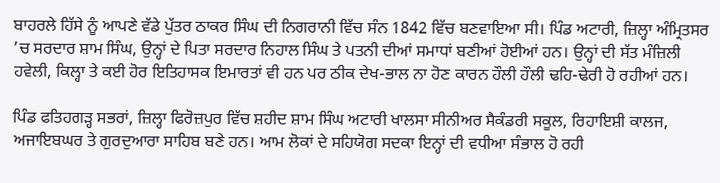ਬਾਹਰਲੇ ਹਿੱਸੇ ਨੂੰ ਆਪਣੇ ਵੱਡੇ ਪੁੱਤਰ ਠਾਕਰ ਸਿੰਘ ਦੀ ਨਿਗਰਾਨੀ ਵਿੱਚ ਸੰਨ 1842 ਵਿੱਚ ਬਣਵਾਇਆ ਸੀ। ਪਿੰਡ ਅਟਾਰੀ, ਜ਼ਿਲ੍ਹਾ ਅੰਮ੍ਰਿਤਸਰ ’ਚ ਸਰਦਾਰ ਸ਼ਾਮ ਸਿੰਘ, ਉਨ੍ਹਾਂ ਦੇ ਪਿਤਾ ਸਰਦਾਰ ਨਿਹਾਲ ਸਿੰਘ ਤੇ ਪਤਨੀ ਦੀਆਂ ਸਮਾਧਾਂ ਬਣੀਆਂ ਹੋਈਆਂ ਹਨ। ਉਨ੍ਹਾਂ ਦੀ ਸੱਤ ਮੰਜ਼ਿਲੀ ਹਵੇਲੀ, ਕਿਲ੍ਹਾ ਤੇ ਕਈ ਹੋਰ ਇਤਿਹਾਸਕ ਇਮਾਰਤਾਂ ਵੀ ਹਨ ਪਰ ਠੀਕ ਦੇਖ-ਭਾਲ ਨਾ ਹੋਣ ਕਾਰਨ ਹੌਲੀ ਹੌਲੀ ਢਹਿ-ਢੇਰੀ ਹੋ ਰਹੀਆਂ ਹਨ।

ਪਿੰਡ ਫਤਿਹਗੜ੍ਹ ਸਭਰਾਂ, ਜ਼ਿਲ੍ਹਾ ਫਿਰੋਜ਼ਪੁਰ ਵਿੱਚ ਸ਼ਹੀਦ ਸ਼ਾਮ ਸਿੰਘ ਅਟਾਰੀ ਖਾਲਸਾ ਸੀਨੀਅਰ ਸੈਕੰਡਰੀ ਸਕੂਲ, ਰਿਹਾਇਸ਼ੀ ਕਾਲਜ, ਅਜਾਇਬਘਰ ਤੇ ਗੁਰਦੁਆਰਾ ਸਾਹਿਬ ਬਣੇ ਹਨ। ਆਮ ਲੋਕਾਂ ਦੇ ਸਹਿਯੋਗ ਸਦਕਾ ਇਨ੍ਹਾਂ ਦੀ ਵਧੀਆ ਸੰਭਾਲ ਹੋ ਰਹੀ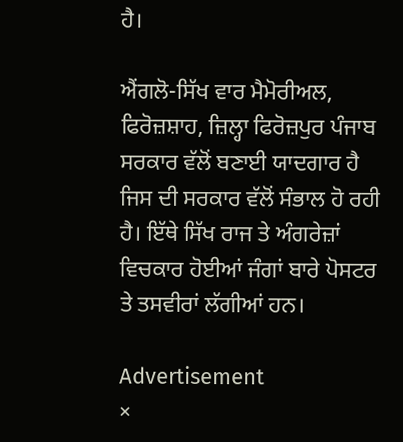ਹੈ।

ਐਂਗਲੋ-ਸਿੱਖ ਵਾਰ ਮੈਮੋਰੀਅਲ, ਫਿਰੋਜ਼ਸ਼ਾਹ, ਜ਼ਿਲ੍ਹਾ ਫਿਰੋਜ਼ਪੁਰ ਪੰਜਾਬ ਸਰਕਾਰ ਵੱਲੋਂ ਬਣਾਈ ਯਾਦਗਾਰ ਹੈ ਜਿਸ ਦੀ ਸਰਕਾਰ ਵੱਲੋਂ ਸੰਭਾਲ ਹੋ ਰਹੀ ਹੈ। ਇੱਥੇ ਸਿੱਖ ਰਾਜ ਤੇ ਅੰਗਰੇਜ਼ਾਂ ਵਿਚਕਾਰ ਹੋਈਆਂ ਜੰਗਾਂ ਬਾਰੇ ਪੋਸਟਰ ਤੇ ਤਸਵੀਰਾਂ ਲੱਗੀਆਂ ਹਨ।

Advertisement
×